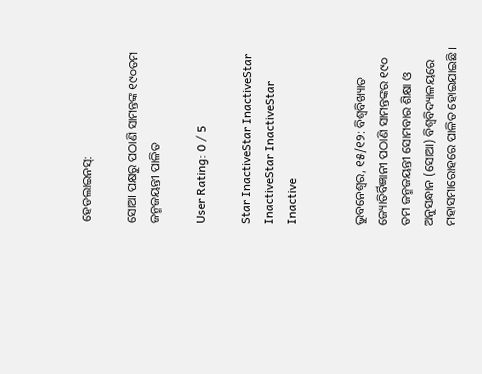ହେଡଲାଇନସ୍:

ସୋଆ ପକ୍ଷରୁ ପଠାଣି ସାମନ୍ତଙ୍କ ୧୯୦ତମ ଜନ୍ମଜୟନ୍ତୀ ପାଳିତ

User Rating: 0 / 5

Star InactiveStar InactiveStar InactiveStar InactiveStar Inactive


ଭୁବନେଶ୍ୱର, ୧୫/୧୨: ବିଶ୍ୱବିଖ୍ୟାତ ଜ୍ୟୋତିର୍ବିଜ୍ଞାନୀ ପଠାଣି ସାମନ୍ତଙ୍କର ୧୯୦ ତମ ଜନ୍ମଜୟନ୍ତୀ ସୋମବାର ଶିକ୍ଷା ଓ ଅନୁସନ୍ଧାନ (ସୋଆ) ବିଶ୍ୱବିଦ୍ୟାଳୟରେ ମହାସମାରୋହରେ ପାଳିତ ହୋଇଯାଇଛି ।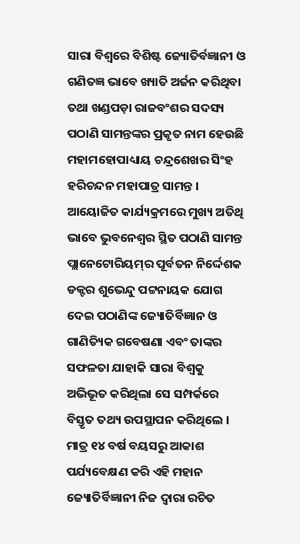ସାରା ବିଶ୍ୱରେ ବିଶିଷ୍ଟ ଜ୍ୟୋତିର୍ବଜ୍ଞାନୀ ଓ ଗଣିତଜ୍ଞ ଭାବେ ଖ୍ୟାତି ଅର୍ଜନ କରିଥିବା ତଥା ଖଣ୍ଡପଡ଼ା ରାଜବଂଶର ସଦସ୍ୟ ପଠାଣି ସାମନ୍ତଙ୍କର ପ୍ରକୃତ ନାମ ହେଉଛି ମହାମହୋପାଧ୍ୟାୟ ଚନ୍ଦ୍ରଶେଖର ସିଂହ ହରିଚନ୍ଦନ ମହାପାତ୍ର ସାମନ୍ତ ।
ଆୟୋଜିତ କାର୍ଯ୍ୟକ୍ରମରେ ମୁଖ୍ୟ ଅତିଥି ଭାବେ ଭୁବନେଶ୍ୱର ସ୍ଥିତ ପଠାଣି ସାମନ୍ତ ପ୍ଲାନେଟୋରିୟମ୍‌ର ପୂର୍ବତନ ନିର୍ଦ୍ଦେଶକ ଡକ୍ଟର ଶୁଭେନ୍ଦୁ ପଟ୍ଟନାୟକ ଯୋଗ ଦେଇ ପଠାଣିଙ୍କ ଜ୍ୟୋତିର୍ବିଜ୍ଞାନ ଓ ଗାଣିତ୍ୟିକ ଗବେଷଣା ଏବଂ ତାଙ୍କର ସଫଳତା ଯାହାକି ସାରା ବିଶ୍ୱକୁ ଅଭିଭୂତ କରିଥିଲା ସେ ସମ୍ପର୍କରେ ବିସ୍ତୃତ ତଥ୍ୟ ଉପସ୍ଥାପନ କରିଥିଲେ । ମାତ୍ର ୧୪ ବର୍ଷ ବୟସରୁ ଆକାଶ ପର୍ଯ୍ୟବେକ୍ଷଣ କରି ଏହି ମହାନ ଜ୍ୟୋତିର୍ବିଜ୍ଞାନୀ ନିଜ ଦ୍ୱାରା ରଚିତ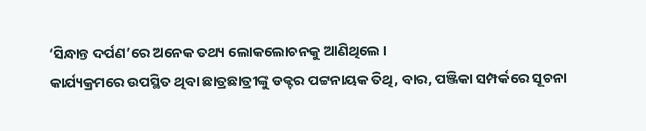‘ସିନ୍ଧାନ୍ତ ଦର୍ପଣ’ରେ ଅନେକ ତଥ୍ୟ ଲୋକଲୋଚନକୁ ଆଣିଥିଲେ ।
କାର୍ଯ୍ୟକ୍ରମରେ ଉପସ୍ଥିତ ଥିବା ଛାତ୍ରଛାତ୍ରୀଙ୍କୁ ଡକ୍ଟର ପଟ୍ଟନାୟକ ତିଥି, ବାର, ପଞ୍ଜିକା ସମ୍ପର୍କରେ ସୂଚନା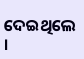ଦେଇଥିଲେ ।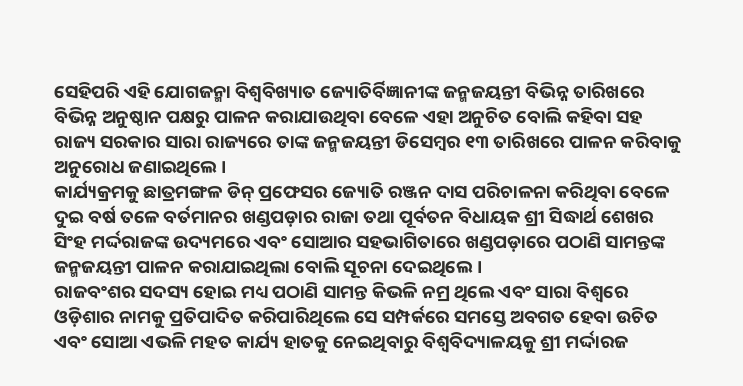ସେହିପରି ଏହି ଯୋଗଜନ୍ମା ବିଶ୍ୱବିଖ୍ୟାତ ଜ୍ୟୋତିର୍ବିଜ୍ଞାନୀଙ୍କ ଜନ୍ମଜୟନ୍ତୀ ବିଭିନ୍ନ ତାରିଖରେ ବିଭିନ୍ନ ଅନୁଷ୍ଠାନ ପକ୍ଷରୁ ପାଳନ କରାଯାଉଥିବା ବେଳେ ଏହା ଅନୁଚିତ ବୋଲି କହିବା ସହ ରାଜ୍ୟ ସରକାର ସାରା ରାଜ୍ୟରେ ତାଙ୍କ ଜନ୍ମଜୟନ୍ତୀ ଡିସେମ୍ବର ୧୩ ତାରିଖରେ ପାଳନ କରିବାକୁ ଅନୁରୋଧ ଜଣାଇଥିଲେ ।
କାର୍ଯ୍ୟକ୍ରମକୁ ଛାତ୍ରମଙ୍ଗଳ ଡିନ୍ ପ୍ରଫେସର ଜ୍ୟୋତି ରଞ୍ଜନ ଦାସ ପରିଚାଳନା କରିଥିବା ବେଳେ ଦୁଇ ବର୍ଷ ତଳେ ବର୍ତମାନର ଖଣ୍ଡପଡ଼ାର ରାଜା ତଥା ପୂର୍ବତନ ବିଧାୟକ ଶ୍ରୀ ସିଦ୍ଧାର୍ଥ ଶେଖର ସିଂହ ମର୍ଦ୍ଦରାଜଙ୍କ ଉଦ୍ୟମରେ ଏବଂ ସୋଆର ସହଭାଗିତାରେ ଖଣ୍ଡପଡ଼ାରେ ପଠାଣି ସାମନ୍ତଙ୍କ ଜନ୍ମଜୟନ୍ତୀ ପାଳନ କରାଯାଇଥିଲା ବୋଲି ସୂଚନା ଦେଇଥିଲେ ।
ରାଜବଂଶର ସଦସ୍ୟ ହୋଇ ମଧ୍ୟ ପଠାଣି ସାମନ୍ତ କିଭଳି ନମ୍ର ଥିଲେ ଏବଂ ସାରା ବିଶ୍ୱରେ ଓଡ଼ିଶାର ନାମକୁ ପ୍ରତିପାଦିତ କରିପାରିଥିଲେ ସେ ସମ୍ପର୍କରେ ସମସ୍ତେ ଅବଗତ ହେବା ଉଚିତ ଏବଂ ସୋଆ ଏଭଳି ମହତ କାର୍ଯ୍ୟ ହାତକୁ ନେଇଥିବାରୁ ବିଶ୍ୱବିଦ୍ୟାଳୟକୁ ଶ୍ରୀ ମର୍ଦ୍ଦାରଜ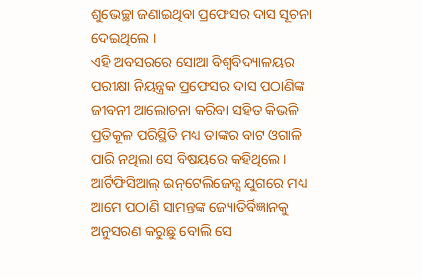ଶୁଭେଚ୍ଛା ଜଣାଇଥିବା ପ୍ରଫେସର ଦାସ ସୂଚନା ଦେଇଥିଲେ ।
ଏହି ଅବସରରେ ସୋଆ ବିଶ୍ୱବିଦ୍ୟାଳୟର ପରୀକ୍ଷା ନିୟନ୍ତ୍ରକ ପ୍ରଫେସର ଦାସ ପଠାଣିଙ୍କ ଜୀବନୀ ଆଲୋଚନା କରିବା ସହିତ କିଭଳି ପ୍ରତିକୂଳ ପରିସ୍ଥିତି ମଧ୍ୟ ତାଙ୍କର ବାଟ ଓଗାଳି ପାରି ନଥିଲା ସେ ବିଷୟରେ କହିଥିଲେ । ଆର୍ଟିଫିସିଆଲ୍ ଇନ୍‌ଟେଲିଜେନ୍ସ ଯୁଗରେ ମଧ୍ୟ ଆମେ ପଠାଣି ସାମନ୍ତଙ୍କ ଜ୍ୟୋତିର୍ବିଜ୍ଞାନକୁ ଅନୁସରଣ କରୁଛୁ ବୋଲି ସେ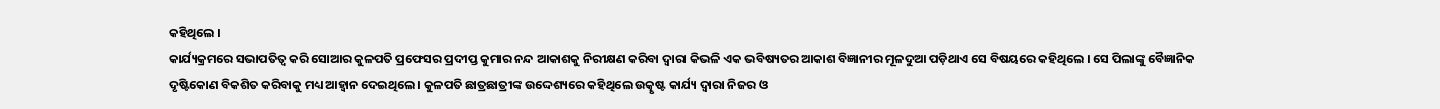କହିଥିଲେ ।
କାର୍ଯ୍ୟକ୍ରମରେ ସଭାପତିତ୍ୱ କରି ସୋଆର କୁଳପତି ପ୍ରଫେସର ପ୍ରଦୀପ୍ତ କୁମାର ନନ୍ଦ ଆକାଶକୁ ନିରୀକ୍ଷଣ କରିବା ଦ୍ୱାରା କିଭଳି ଏକ ଭବିଷ୍ୟତର ଆକାଶ ବିଜ୍ଞାନୀର ମୂଳଦୁଆ ପଡ଼ିଥାଏ ସେ ବିଷୟରେ କହିଥିଲେ । ସେ ପିଲାଙ୍କୁ ବୈଜ୍ଞାନିକ ଦୃଷ୍ଟିକୋଣ ବିକଶିତ କରିବାକୁ ମଧ୍ୟ ଆହ୍ୱାନ ଦେଇଥିଲେ । କୁଳପତି ଛାତ୍ରଛାତ୍ରୀଙ୍କ ଉଦ୍ଦେଶ୍ୟରେ କହିଥିଲେ ଉତ୍କୃଷ୍ଟ କାର୍ଯ୍ୟ ଦ୍ୱାରା ନିଜର ଓ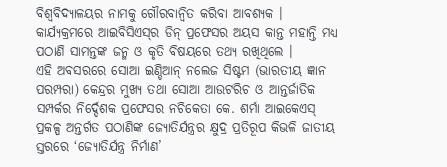ବିଶ୍ୱବିଦ୍ୟାଳୟର ନାମକୁ ଗୌରବାନ୍ୱିତ କରିବା ଆବଶ୍ୟକ ।
କାର୍ଯ୍ୟକ୍ରମରେ ଆଇବିସିଏସ୍‌ର ଡିନ୍ ପ୍ରଫେସର ଅୟସ କାନ୍ତ ମହାନ୍ତି ମଧ୍ୟ ପଠାଣି ସାମନ୍ତଙ୍କ ଜନ୍ମ ଓ କୃତି ବିଷୟରେ ତଥ୍ୟ ରଖିଥିଲେ ।
ଏହି ଅବସରରେ ସୋଆ ଇଣ୍ଡିଆନ୍ ନଲେଜ ସିଷ୍ଟମ (ଭାରତୀୟ ଜ୍ଞାନ ପରମ୍ପରା) କେନ୍ଦ୍ରର ମୁଖ୍ୟ ତଥା ସୋଆ ଆଉଟରିଚ ଓ ଆନ୍ତର୍ଜାତିକ ସମ୍ପର୍କର ନିର୍ଦ୍ଦେଶକ ପ୍ରଫେସର ନଚିକେତା କେ. ଶର୍ମା ଆଇକେଏସ୍ ପ୍ରକଳ୍ପ ଅନ୍ତର୍ଗତ ପଠାଣିଙ୍କ ଜ୍ୟୋତିର୍ଯନ୍ତ୍ରର କ୍ଷୁଦ୍ର ପ୍ରତିରୂପ କିଭଳି ଜାତୀୟ ସ୍ତରରେ ‘ଜ୍ୟୋତିର୍ଯନ୍ତ୍ର ନିର୍ମାଣ’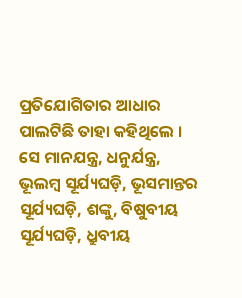ପ୍ରତିଯୋଗିତାର ଆଧାର ପାଲଟିଛି ତାହା କହିଥିଲେ । ସେ ମାନଯନ୍ତ୍ର, ଧନୁର୍ଯନ୍ତ୍ର, ଭୂଲମ୍ବ ସୂର୍ଯ୍ୟଘଡ଼ି, ଭୂସମାନ୍ତର ସୂର୍ଯ୍ୟଘଡ଼ି, ଶଙ୍କୁ, ବିଷୁବୀୟ ସୂର୍ଯ୍ୟଘଡ଼ି, ଧ୍ରୁବୀୟ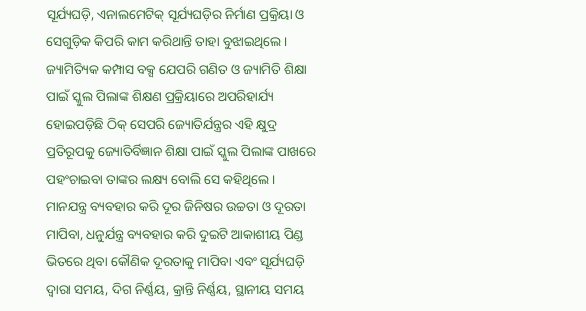ସୂର୍ଯ୍ୟଘଡ଼ି, ଏନାଲମେଟିକ୍ ସୂର୍ଯ୍ୟଘଡ଼ିର ନିର୍ମାଣ ପ୍ରକ୍ରିୟା ଓ ସେଗୁଡ଼ିକ କିପରି କାମ କରିଥାନ୍ତି ତାହା ବୁଝାଇଥିଲେ ।
ଜ୍ୟାମିତ୍ୟିକ କମ୍ପାସ ବକ୍ସ ଯେପରି ଗଣିତ ଓ ଜ୍ୟାମିତି ଶିକ୍ଷା ପାଇଁ ସ୍କୁଲ ପିଲାଙ୍କ ଶିକ୍ଷଣ ପ୍ରକ୍ରିୟାରେ ଅପରିହାର୍ଯ୍ୟ ହୋଇପଡ଼ିଛି ଠିକ୍ ସେପରି ଜ୍ୟୋତିର୍ଯନ୍ତ୍ରର ଏହି କ୍ଷୁଦ୍ର ପ୍ରତିରୂପକୁ ଜ୍ୟୋତିର୍ବିଜ୍ଞାନ ଶିକ୍ଷା ପାଇଁ ସ୍କୁଲ ପିଲାଙ୍କ ପାଖରେ ପହଂଚାଇବା ତାଙ୍କର ଲକ୍ଷ୍ୟ ବୋଲି ସେ କହିଥିଲେ ।
ମାନଯନ୍ତ୍ର ବ୍ୟବହାର କରି ଦୂର ଜିନିଷର ଉଚ୍ଚତା ଓ ଦୂରତା ମାପିବା, ଧନୁର୍ଯନ୍ତ୍ର ବ୍ୟବହାର କରି ଦୁଇଟି ଆକାଶୀୟ ପିଣ୍ଡ ଭିତରେ ଥିବା କୌଣିକ ଦୂରତାକୁ ମାପିବା ଏବଂ ସୂର୍ଯ୍ୟଘଡ଼ି ଦ୍ୱାରା ସମୟ, ଦିଗ ନିର୍ଣ୍ଣୟ, କ୍ରାନ୍ତି ନିର୍ଣ୍ଣୟ, ସ୍ଥାନୀୟ ସମୟ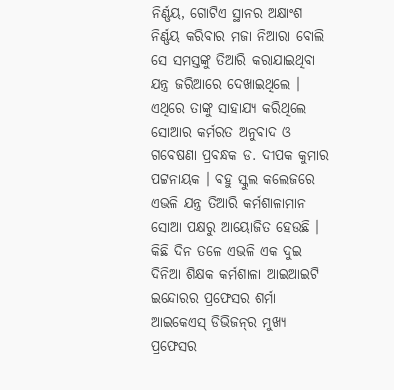ନିର୍ଣ୍ଣୟ, ଗୋଟିଏ ସ୍ଥାନର ଅକ୍ଷାଂଶ ନିର୍ଣ୍ଣୟ କରିବାର ମଜା ନିଆରା ବୋଲି ସେ ସମସ୍ତଙ୍କୁ ତିଆରି କରାଯାଇଥିବା ଯନ୍ତ୍ର ଜରିଆରେ ଦେଖାଇଥିଲେ ।
ଏଥିରେ ତାଙ୍କୁ ସାହାଯ୍ୟ କରିଥିଲେ ସୋଆର କର୍ମରତ ଅନୁବାଦ ଓ ଗବେଷଣା ପ୍ରବନ୍ଧକ ଡ. ଦୀପକ କୁମାର ପଟ୍ଟନାୟକ । ବହୁ ସ୍କୁଲ କଲେଜରେ ଏଭଳି ଯନ୍ତ୍ର ତିଆରି କର୍ମଶାଳାମାନ ସୋଆ ପକ୍ଷରୁ ଆୟୋଜିତ ହେଉଛି । କିଛି ଦିନ ତଳେ ଏଭଳି ଏକ ଦୁଇ ଦିନିଆ ଶିକ୍ଷକ କର୍ମଶାଳା ଆଇଆଇଟି ଇନ୍ଦୋରର ପ୍ରଫେସର ଶର୍ମା ଆଇକେଏସ୍ ଡିଭିଜନ୍‌ର ମୁଖ୍ୟ ପ୍ରଫେସର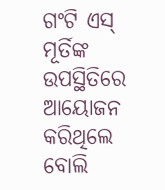ଗଂଟି ଏସ୍ ମୂର୍ତିଙ୍କ ଉପସ୍ଥିତିରେ ଆୟୋଜନ କରିଥିଲେ ବୋଲି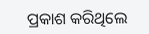ପ୍ରକାଶ କରିଥିଲେ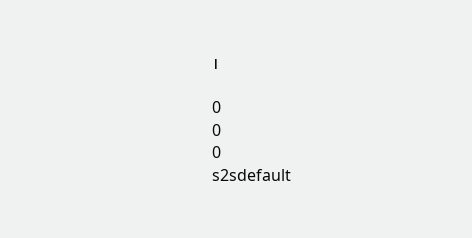।

0
0
0
s2sdefault